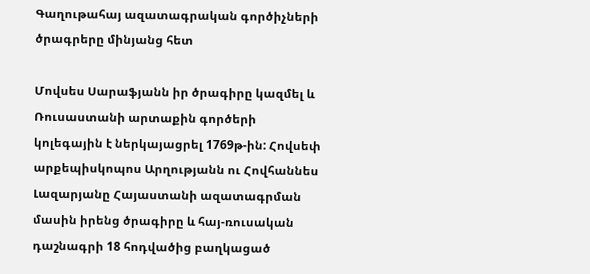Գաղութահայ ազատագրական գործիչների ծրագրերը մինյանց հետ

Մովսես Սարաֆյանն իր ծրագիրը կազմել և Ռուսաստանի արտաքին գործերի կոլեգային է ներկայացրել 1769թ-ին: Հովսեփ արքեպիսկոպոս Արղությանն ու Հովհաննես Լազարյանը Հայաստանի ազատագրման մասին իրենց ծրագիրը և հայ-ռուսական դաշնագրի 18 հոդվածից բաղկացած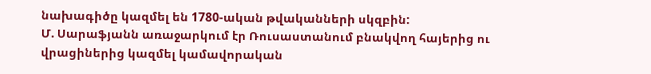նախագիծը կազմել են 1780-ական թվականների սկզբին:
Մ. Սարաֆյանն առաջարկում էր Ռուսաստանում բնակվող հայերից ու վրացիներից կազմել կամավորական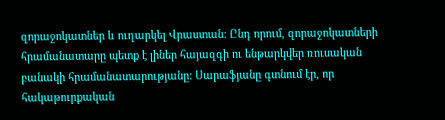զորաջոկատներ և ուղարկել Վրաստան: Ընդ որում, զորաջոկատների հրամանատարը պետք է լիներ հայազգի ու ենթարկվեր ռուսական բանակի հրամանատարությանը: Սարաֆյանը գտնում էր, որ հակաթուրքական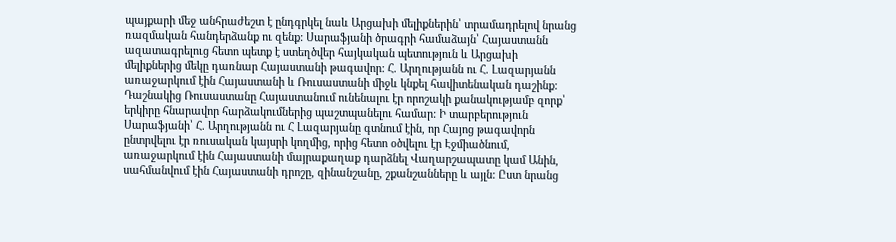պայքարի մեջ անհրաժեշտ է ընդգրկել նաև Արցախի մելիքներին՝ տրամադրելով նրանց ռազմական հանդերձանք ու զենք: Սարաֆյանի ծրագրի համաձայն՝ Հայաստանն ազատագրելուց հետո պետք է ստեղծվեր հայկական պետություն և Արցախի մելիքներից մեկը դառնար Հայաստանի թագավոր: Հ. Արղությանն ու Հ. Լազարյանն առաջարկում էին Հայաստանի և Ռուսաստանի միջև կնքել հավիտենական դաշինք: Դաշնակից Ռուսաստանը Հայաստանում ունենալու էր որոշակի քանակությամբ զորք՝ երկիրը հնարավոր հարձակումներից պաշտպանելու համար: Ի տարբերություն Սարաֆյանի՝ Հ. Արղությանն ու Հ Լազարյանը գտնում էին, որ Հայոց թագավորն ընտրվելու էր ռուսական կայսրի կողմից, որից հետո օծվելու էր Էջմիածնում, առաջարկում էին Հայաստանի մայրաքաղաք դարձնել Վաղարշապատը կամ Անին, սահմանվում էին Հայաստանի դրոշը, զինանշանը, շքանշանները և այլն: Ըստ նրանց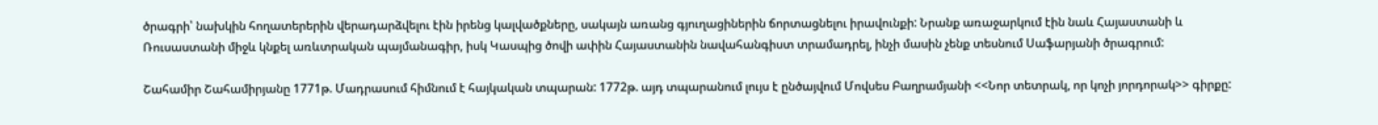ծրագրի՝ նախկին հողատերերին վերադարձվելու էին իրենց կալվածքները, սակայն առանց գյուղացիներին ճորտացնելու իրավունքի: Նրանք առաջարկում էին նաև Հայաստանի և Ռուսաստանի միջև կնքել առևտրական պայմանագիր, իսկ Կասպից ծովի ափին Հայաստանին նավահանգիստ տրամադրել, ինչի մասին չենք տեսնում Սաֆարյանի ծրագրում:

Շահամիր Շահամիրյանը 1771թ. Մադրասում հիմնում է հայկական տպարան: 1772թ. այդ տպարանում լույս է ընծայվում Մովսես Բաղրամյանի <<Նոր տետրակ, որ կոչի յորդորակ>> գիրքը: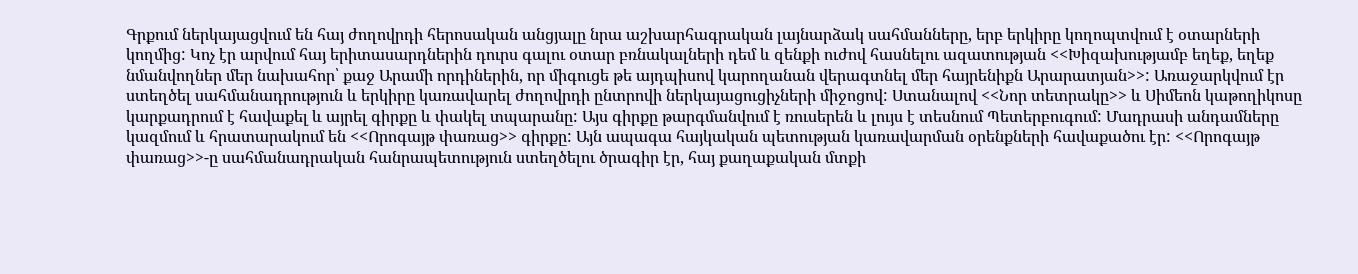Գրքում ներկայացվում են հայ ժողովրդի հերոսական անցյալը նրա աշխարհագրական լայնարձակ սահմանները, երբ երկիրը կողոպտվում է օտարների կողմից: Կոչ էր արվում հայ երիտասարդներին դուրս գալու օտար բռնակալների դեմ և զենքի ուժով հասնելու ազատության <<Խիզախությամբ եղեք, եղեք նմանվողներ մեր նախահոր՝ քաջ Արամի որդիներին, որ միգուցե թե այդպիսով կարողանան վերագտնել մեր հայրենիքն Արարատյան>>: Առաջարկվում էր ստեղծել սահմանադրություն և երկիրը կառավարել ժողովրդի ընտրովի ներկայացուցիչների միջոցով: Ստանալով <<Նոր տետրակը>> և Սիմեոն կաթողիկոսը կարքադրում է հավաքել և այրել գիրքը և փակել տպարանը: Այս գիրքը թարգմանվում է ռուսերեն և լույս է տեսնում Պետերբուգում: Մադրասի անդամները կազմում և հրատարակում են <<Որոգայթ փառաց>> գիրքը: Այն ապագա հայկական պետության կառավարման օրենքների հավաքածու էր: <<Որոգայթ փառաց>>-ը սահմանադրական հանրապետություն ստեղծելու ծրագիր էր, հայ քաղաքական մտքի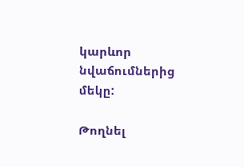կարևոր նվաճումներից մեկը:

Թողնել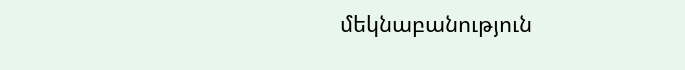մեկնաբանություն